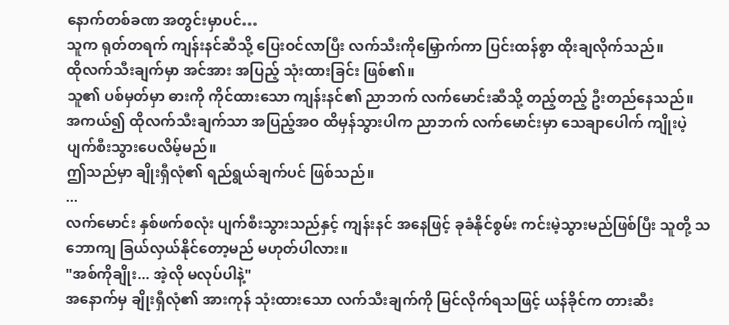နောက်တစ်ခဏ အတွင်းမှာပင်…
သူက ရုတ်တရက် ကျန်းနင်ဆီသို့ ပြေးဝင်လာပြီး လက်သီးကိုမြှောက်ကာ ပြင်းထန်စွာ ထိုးချလိုက်သည်။
ထိုလက်သီးချက်မှာ အင်အား အပြည့် သုံးထားခြင်း ဖြစ်၏။
သူ၏ ပစ်မှတ်မှာ ဓားကို ကိုင်ထားသော ကျန်းနင်၏ ညာဘက် လက်မောင်းဆီသို့ တည့်တည့် ဦးတည်နေသည်။
အကယ်၍ ထိုလက်သီးချက်သာ အပြည့်အဝ ထိမှန်သွားပါက ညာဘက် လက်မောင်းမှာ သေချာပေါက် ကျိုးပဲ့ ပျက်စီးသွားပေလိမ့်မည်။
ဤသည်မှာ ချိုးရှီလုံ၏ ရည်ရွယ်ချက်ပင် ဖြစ်သည်။
...
လက်မောင်း နှစ်ဖက်စလုံး ပျက်စီးသွားသည်နှင့် ကျန်းနင် အနေဖြင့် ခုခံနိုင်စွမ်း ကင်းမဲ့သွားမည်ဖြစ်ပြီး သူတို့ သဘောကျ ခြယ်လှယ်နိုင်တော့မည် မဟုတ်ပါလား။
"အစ်ကိုချိုး... အဲ့လို မလုပ်ပါနဲ့"
အနောက်မှ ချိုးရှီလုံ၏ အားကုန် သုံးထားသော လက်သီးချက်ကို မြင်လိုက်ရသဖြင့် ယန်ခိုင်က တားဆီး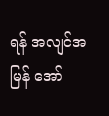ရန် အလျင်အမြန် အော်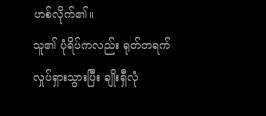ဟစ်လိုက်၏။
သူ၏ ပုံရိပ်ကလည်း ရုတ်တရက် လှုပ်ရှားသွားပြီး ချိုးရှီလုံ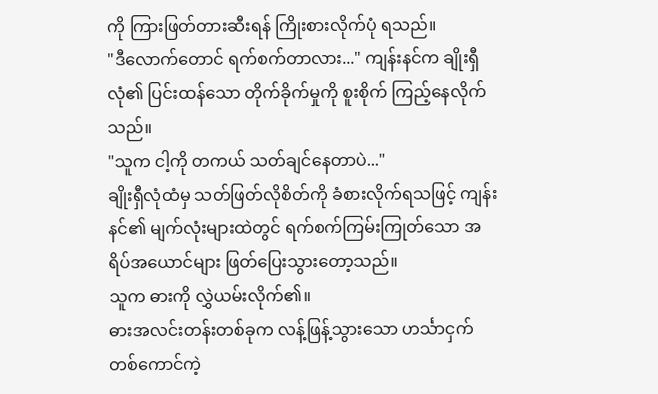ကို ကြားဖြတ်တားဆီးရန် ကြိုးစားလိုက်ပုံ ရသည်။
"ဒီလောက်တောင် ရက်စက်တာလား..." ကျန်းနင်က ချိုးရှီလုံ၏ ပြင်းထန်သော တိုက်ခိုက်မှုကို စူးစိုက် ကြည့်နေလိုက်သည်။
"သူက ငါ့ကို တကယ် သတ်ချင်နေတာပဲ..."
ချိုးရှီလုံထံမှ သတ်ဖြတ်လိုစိတ်ကို ခံစားလိုက်ရသဖြင့် ကျန်းနင်၏ မျက်လုံးများထဲတွင် ရက်စက်ကြမ်းကြုတ်သော အရိပ်အယောင်များ ဖြတ်ပြေးသွားတော့သည်။
သူက ဓားကို လွှဲယမ်းလိုက်၏။
ဓားအလင်းတန်းတစ်ခုက လန့်ဖြန့်သွားသော ဟင်္သာငှက် တစ်ကောင်ကဲ့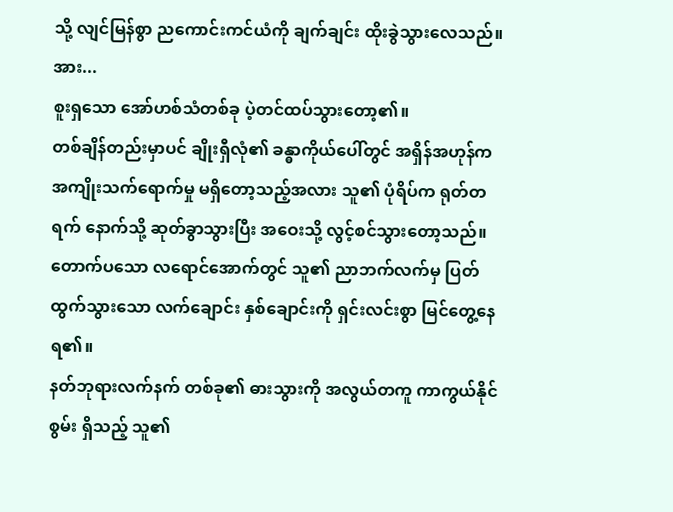သို့ လျင်မြန်စွာ ညကောင်းကင်ယံကို ချက်ချင်း ထိုးခွဲသွားလေသည်။
အား...
စူးရှသော အော်ဟစ်သံတစ်ခု ပဲ့တင်ထပ်သွားတော့၏။
တစ်ချိန်တည်းမှာပင် ချိုးရှီလုံ၏ ခန္ဓာကိုယ်ပေါ်တွင် အရှိန်အဟုန်က အကျိုးသက်ရောက်မှု မရှိတော့သည့်အလား သူ၏ ပုံရိပ်က ရုတ်တရက် နောက်သို့ ဆုတ်ခွာသွားပြီး အဝေးသို့ လွင့်စင်သွားတော့သည်။
တောက်ပသော လရောင်အောက်တွင် သူ၏ ညာဘက်လက်မှ ပြတ်ထွက်သွားသော လက်ချောင်း နှစ်ချောင်းကို ရှင်းလင်းစွာ မြင်တွေ့နေရ၏။
နတ်ဘုရားလက်နက် တစ်ခု၏ ဓားသွားကို အလွယ်တကူ ကာကွယ်နိုင်စွမ်း ရှိသည့် သူ၏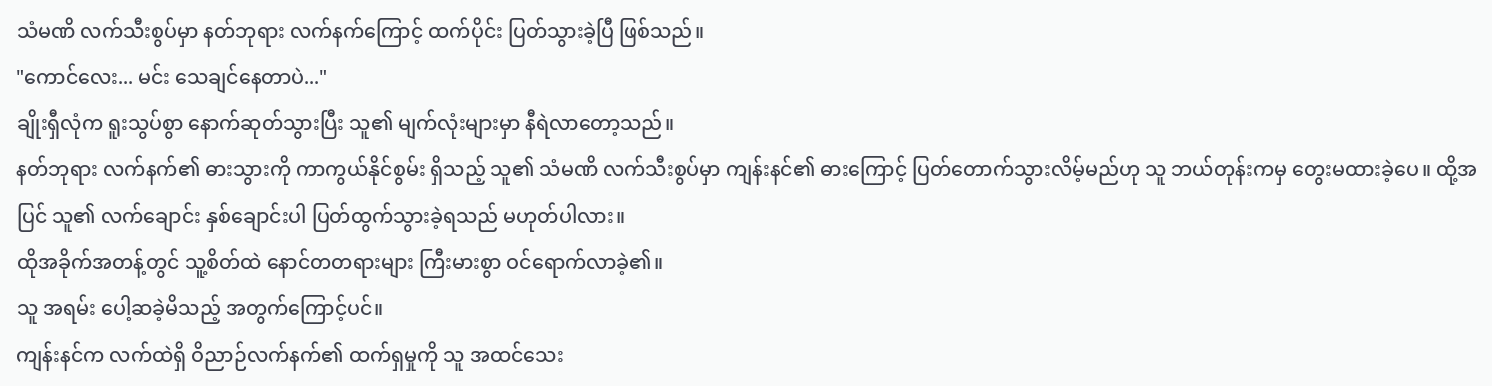သံမဏိ လက်သီးစွပ်မှာ နတ်ဘုရား လက်နက်ကြောင့် ထက်ပိုင်း ပြတ်သွားခဲ့ပြီ ဖြစ်သည်။
"ကောင်လေး... မင်း သေချင်နေတာပဲ..."
ချိုးရှီလုံက ရူးသွပ်စွာ နောက်ဆုတ်သွားပြီး သူ၏ မျက်လုံးများမှာ နီရဲလာတော့သည်။
နတ်ဘုရား လက်နက်၏ ဓားသွားကို ကာကွယ်နိုင်စွမ်း ရှိသည့် သူ၏ သံမဏိ လက်သီးစွပ်မှာ ကျန်းနင်၏ ဓားကြောင့် ပြတ်တောက်သွားလိမ့်မည်ဟု သူ ဘယ်တုန်းကမှ တွေးမထားခဲ့ပေ။ ထို့အပြင် သူ၏ လက်ချောင်း နှစ်ချောင်းပါ ပြတ်ထွက်သွားခဲ့ရသည် မဟုတ်ပါလား။
ထိုအခိုက်အတန့်တွင် သူ့စိတ်ထဲ နောင်တတရားများ ကြီးမားစွာ ဝင်ရောက်လာခဲ့၏။
သူ အရမ်း ပေါ့ဆခဲ့မိသည့် အတွက်ကြောင့်ပင်။
ကျန်းနင်က လက်ထဲရှိ ဝိညာဉ်လက်နက်၏ ထက်ရှမှုကို သူ အထင်သေး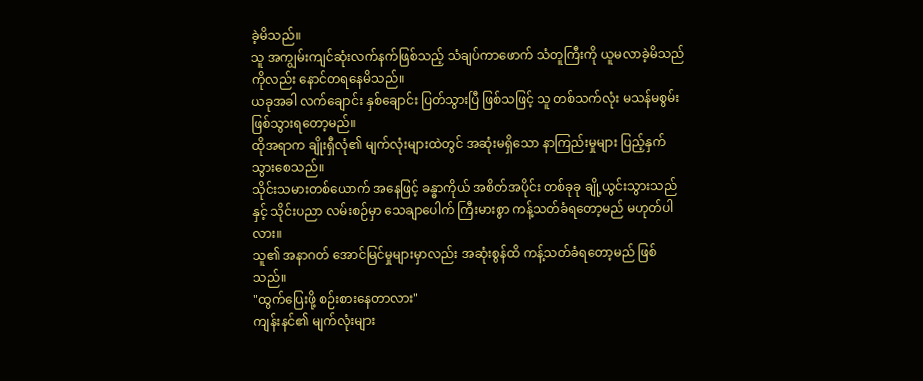ခဲ့မိသည်။
သူ အကျွမ်းကျင်ဆုံးလက်နက်ဖြစ်သည့် သံချပ်ကာဖောက် သံတူကြီးကို ယူမလာခဲ့မိသည်ကိုလည်း နောင်တရနေမိသည်။
ယခုအခါ လက်ချောင်း နှစ်ချောင်း ပြတ်သွားပြီ ဖြစ်သဖြင့် သူ တစ်သက်လုံး မသန်မစွမ်း ဖြစ်သွားရတော့မည်။
ထိုအရာက ချိုးရှီလုံ၏ မျက်လုံးများထဲတွင် အဆုံးမရှိသော နာကြည်းမှုများ ပြည့်နှက်သွားစေသည်။
သိုင်းသမားတစ်ယောက် အနေဖြင့် ခန္ဓာကိုယ် အစိတ်အပိုင်း တစ်ခုခု ချို့ယွင်းသွားသည်နှင့် သိုင်းပညာ လမ်းစဉ်မှာ သေချာပေါက် ကြီးမားစွာ ကန့်သတ်ခံရတော့မည် မဟုတ်ပါလား။
သူ၏ အနာဂတ် အောင်မြင်မှုများမှာလည်း အဆုံးစွန်ထိ ကန့်သတ်ခံရတော့မည် ဖြစ်သည်။
"ထွက်ပြေးဖို့ စဉ်းစားနေတာလား"
ကျန်းနင်၏ မျက်လုံးများ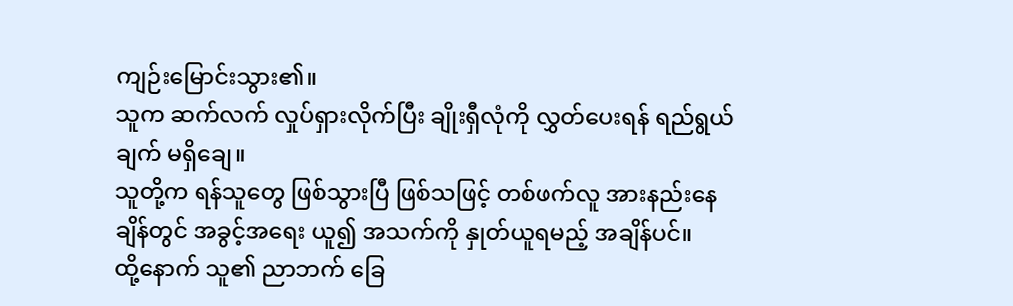ကျဉ်းမြောင်းသွား၏။
သူက ဆက်လက် လှုပ်ရှားလိုက်ပြီး ချိုးရှီလုံကို လွှတ်ပေးရန် ရည်ရွယ်ချက် မရှိချေ။
သူတို့က ရန်သူတွေ ဖြစ်သွားပြီ ဖြစ်သဖြင့် တစ်ဖက်လူ အားနည်းနေချိန်တွင် အခွင့်အရေး ယူ၍ အသက်ကို နှုတ်ယူရမည့် အချိန်ပင်။
ထို့နောက် သူ၏ ညာဘက် ခြေ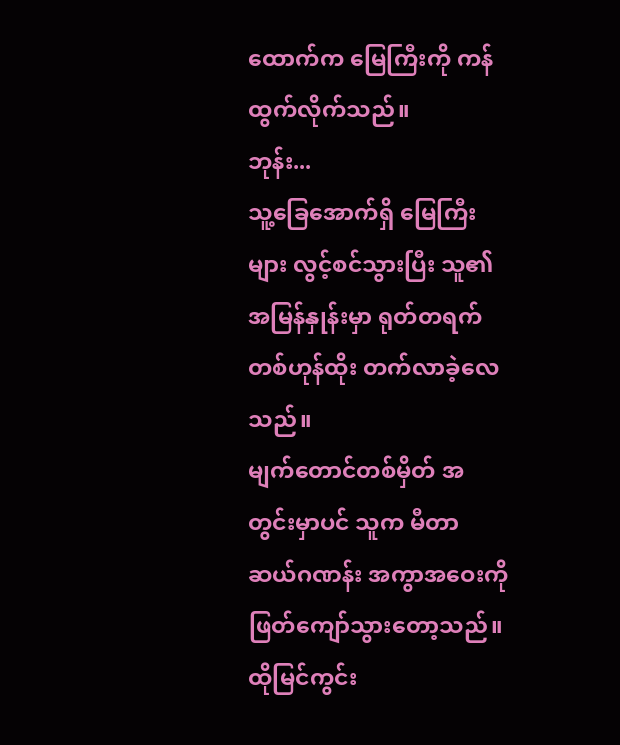ထောက်က မြေကြီးကို ကန်ထွက်လိုက်သည်။
ဘုန်း...
သူ့ခြေအောက်ရှိ မြေကြီးများ လွင့်စင်သွားပြီး သူ၏ အမြန်နှုန်းမှာ ရုတ်တရက် တစ်ဟုန်ထိုး တက်လာခဲ့လေသည်။
မျက်တောင်တစ်မှိတ် အတွင်းမှာပင် သူက မီတာ ဆယ်ဂဏန်း အကွာအဝေးကို ဖြတ်ကျော်သွားတော့သည်။
ထိုမြင်ကွင်း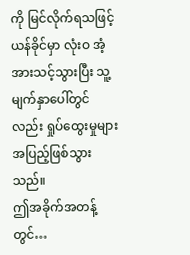ကို မြင်လိုက်ရသဖြင့် ယန်ခိုင်မှာ လုံးဝ အံ့အားသင့်သွားပြီး သူ့မျက်နှာပေါ်တွင်လည်း ရှုပ်ထွေးမှုများ အပြည့်ဖြစ်သွားသည်။
ဤအခိုက်အတန့်တွင်…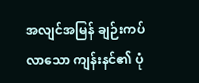အလျင်အမြန် ချဉ်းကပ်လာသော ကျန်းနင်၏ ပုံ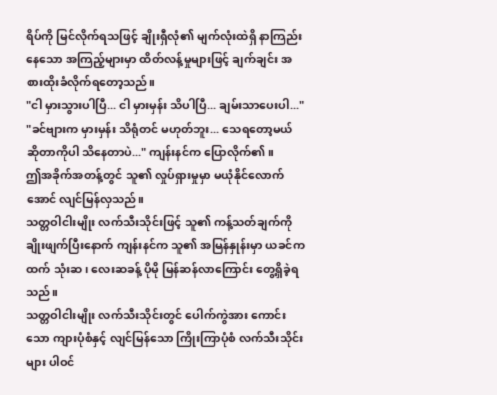ရိပ်ကို မြင်လိုက်ရသဖြင့် ချိုးရှီလုံ၏ မျက်လုံးထဲရှိ နာကြည်းနေသော အကြည့်များမှာ ထိတ်လန့်မှုများဖြင့် ချက်ချင်း အစားထိုးခံလိုက်ရတော့သည်။
"ငါ မှားသွားပါပြီ... ငါ မှားမှန်း သိပါပြီ... ချမ်းသာပေးပါ..."
"ခင်ဗျားက မှားမှန်း သိရုံတင် မဟုတ်ဘူး... သေရတော့မယ် ဆိုတာကိုပါ သိနေတာပဲ..." ကျန်းနင်က ပြောလိုက်၏။
ဤအခိုက်အတန့်တွင် သူ၏ လှုပ်ရှားမှုမှာ မယုံနိုင်လောက်အောင် လျင်မြန်လှသည်။
သတ္တဝါငါးမျိုး လက်သီးသိုင်းဖြင့် သူ၏ ကန့်သတ်ချက်ကို ချိုးဖျက်ပြီးနောက် ကျန်းနင်က သူ၏ အမြန်နှုန်းမှာ ယခင်ကထက် သုံးဆ၊ လေးဆခန့် ပိုမို မြန်ဆန်လာကြောင်း တွေ့ရှိခဲ့ရသည်။
သတ္တဝါငါးမျိုး လက်သီးသိုင်းတွင် ပေါက်ကွဲအား ကောင်းသော ကျားပုံစံနှင့် လျင်မြန်သော ကြိုးကြာပုံစံ လက်သီးသိုင်းများ ပါဝင်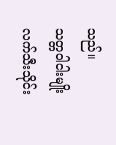သည်။
သတ္တဝါငါးမျိုး လက်သီးသိုင်း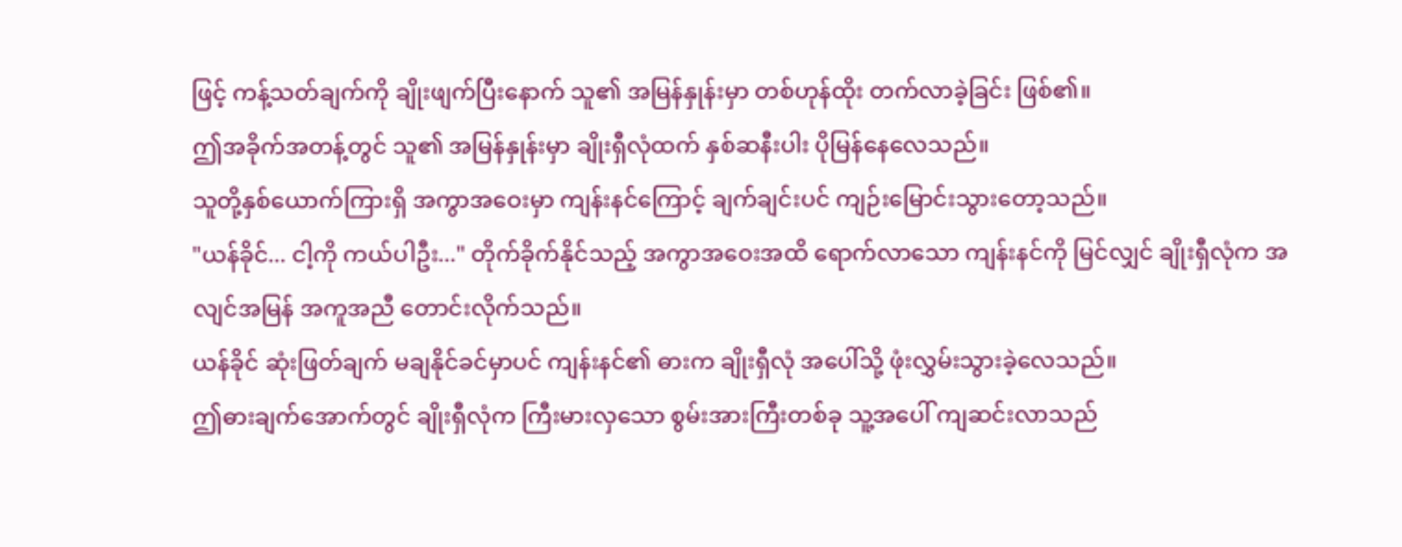ဖြင့် ကန့်သတ်ချက်ကို ချိုးဖျက်ပြီးနောက် သူ၏ အမြန်နှုန်းမှာ တစ်ဟုန်ထိုး တက်လာခဲ့ခြင်း ဖြစ်၏။
ဤအခိုက်အတန့်တွင် သူ၏ အမြန်နှုန်းမှာ ချိုးရှီလုံထက် နှစ်ဆနီးပါး ပိုမြန်နေလေသည်။
သူတို့နှစ်ယောက်ကြားရှိ အကွာအဝေးမှာ ကျန်းနင်ကြောင့် ချက်ချင်းပင် ကျဉ်းမြောင်းသွားတော့သည်။
"ယန်ခိုင်... ငါ့ကို ကယ်ပါဦး..." တိုက်ခိုက်နိုင်သည့် အကွာအဝေးအထိ ရောက်လာသော ကျန်းနင်ကို မြင်လျှင် ချိုးရှီလုံက အလျင်အမြန် အကူအညီ တောင်းလိုက်သည်။
ယန်ခိုင် ဆုံးဖြတ်ချက် မချနိုင်ခင်မှာပင် ကျန်းနင်၏ ဓားက ချိုးရှီလုံ အပေါ်သို့ ဖုံးလွှမ်းသွားခဲ့လေသည်။
ဤဓားချက်အောက်တွင် ချိုးရှီလုံက ကြီးမားလှသော စွမ်းအားကြီးတစ်ခု သူ့အပေါ် ကျဆင်းလာသည်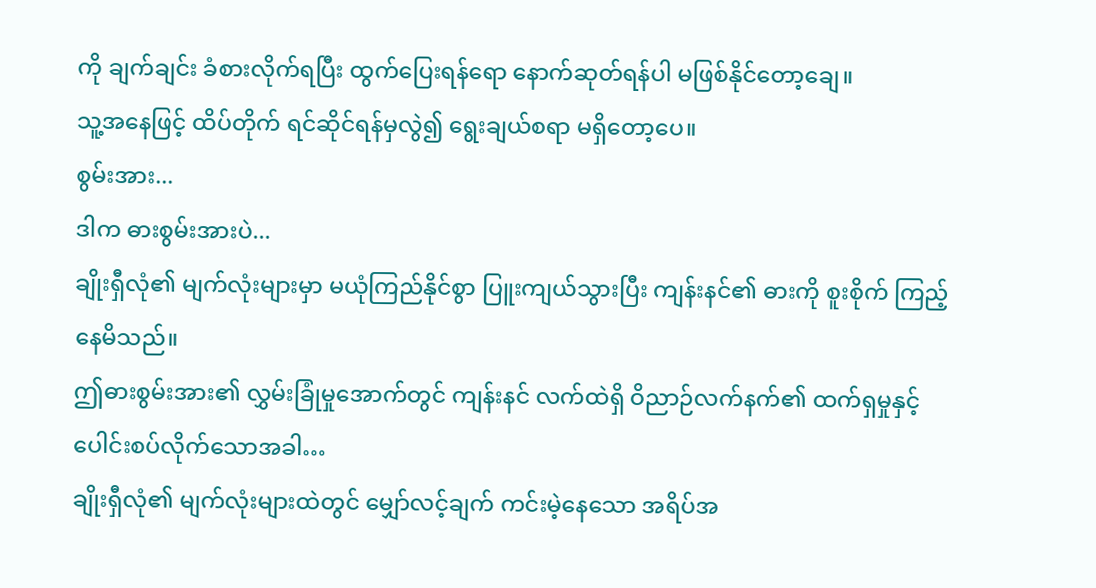ကို ချက်ချင်း ခံစားလိုက်ရပြီး ထွက်ပြေးရန်ရော နောက်ဆုတ်ရန်ပါ မဖြစ်နိုင်တော့ချေ။
သူ့အနေဖြင့် ထိပ်တိုက် ရင်ဆိုင်ရန်မှလွဲ၍ ရွေးချယ်စရာ မရှိတော့ပေ။
စွမ်းအား...
ဒါက ဓားစွမ်းအားပဲ...
ချိုးရှီလုံ၏ မျက်လုံးများမှာ မယုံကြည်နိုင်စွာ ပြူးကျယ်သွားပြီး ကျန်းနင်၏ ဓားကို စူးစိုက် ကြည့်နေမိသည်။
ဤဓားစွမ်းအား၏ လွှမ်းခြုံမှုအောက်တွင် ကျန်းနင် လက်ထဲရှိ ဝိညာဉ်လက်နက်၏ ထက်ရှမှုနှင့် ပေါင်းစပ်လိုက်သောအခါ…
ချိုးရှီလုံ၏ မျက်လုံးများထဲတွင် မျှော်လင့်ချက် ကင်းမဲ့နေသော အရိပ်အ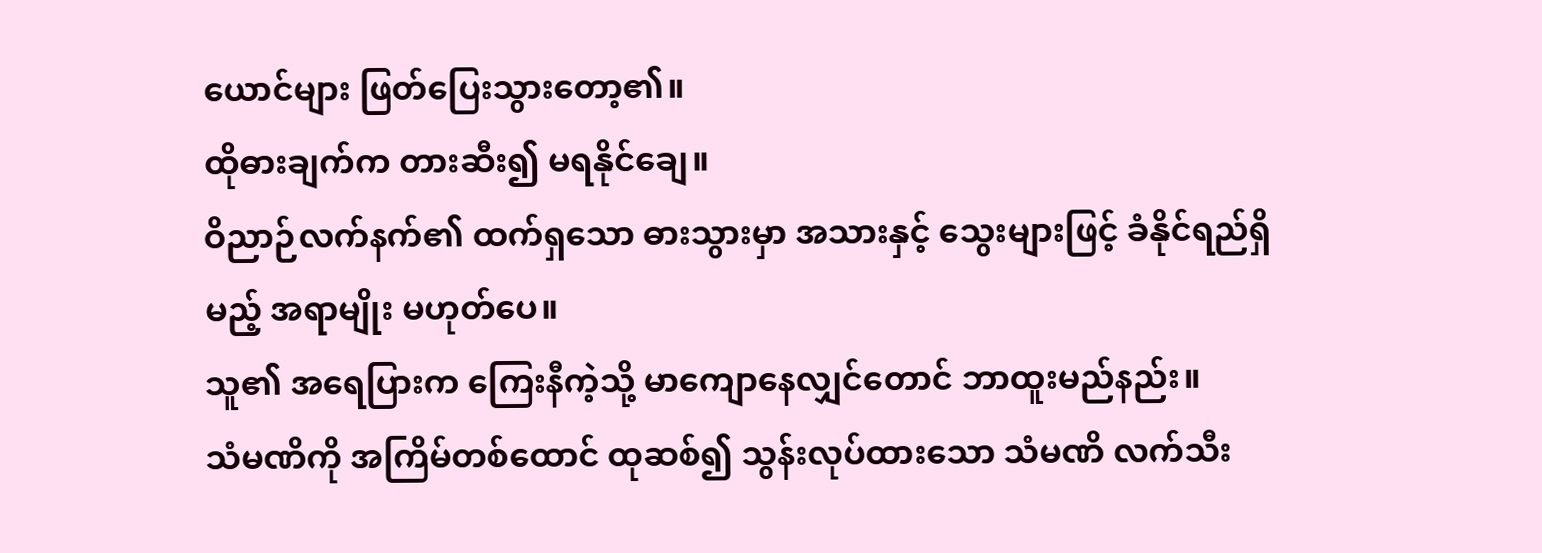ယောင်များ ဖြတ်ပြေးသွားတော့၏။
ထိုဓားချက်က တားဆီး၍ မရနိုင်ချေ။
ဝိညာဉ်လက်နက်၏ ထက်ရှသော ဓားသွားမှာ အသားနှင့် သွေးများဖြင့် ခံနိုင်ရည်ရှိမည့် အရာမျိုး မဟုတ်ပေ။
သူ၏ အရေပြားက ကြေးနီကဲ့သို့ မာကျောနေလျှင်တောင် ဘာထူးမည်နည်း။
သံမဏိကို အကြိမ်တစ်ထောင် ထုဆစ်၍ သွန်းလုပ်ထားသော သံမဏိ လက်သီး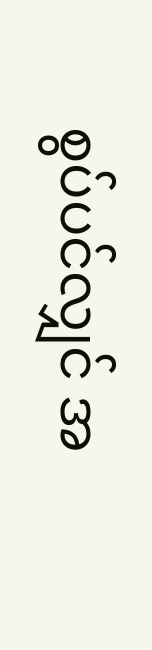စွပ်ပင်လျှင် အ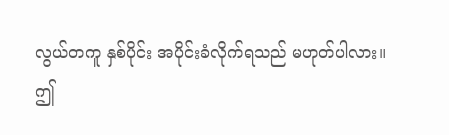လွယ်တကူ နှစ်ပိုင်း အပိုင်းခံလိုက်ရသည် မဟုတ်ပါလား။
ဤ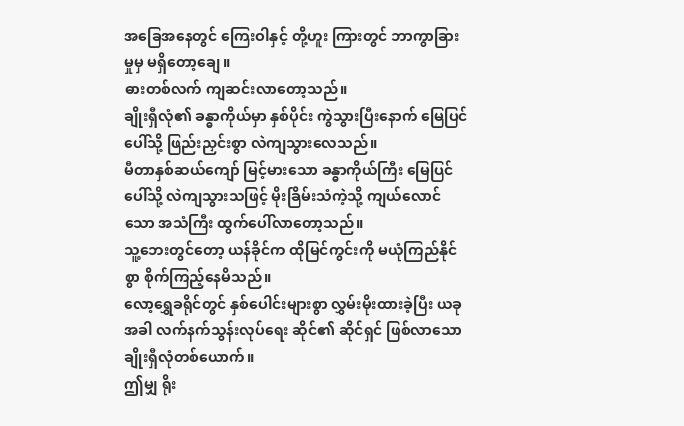အခြေအနေတွင် ကြေးဝါနှင့် တို့ဟူး ကြားတွင် ဘာကွာခြားမှုမှ မရှိတော့ချေ။
ဓားတစ်လက် ကျဆင်းလာတော့သည်။
ချိုးရှီလုံ၏ ခန္ဓာကိုယ်မှာ နှစ်ပိုင်း ကွဲသွားပြီးနောက် မြေပြင်ပေါ်သို့ ဖြည်းညှင်းစွာ လဲကျသွားလေသည်။
မီတာနှစ်ဆယ်ကျော် မြင့်မားသော ခန္ဓာကိုယ်ကြီး မြေပြင်ပေါ်သို့ လဲကျသွားသဖြင့် မိုးခြိမ်းသံကဲ့သို့ ကျယ်လောင်သော အသံကြီး ထွက်ပေါ်လာတော့သည်။
သူ့ဘေးတွင်တော့ ယန်ခိုင်က ထိုမြင်ကွင်းကို မယုံကြည်နိုင်စွာ စိုက်ကြည့်နေမိသည်။
လော့ရွှေခရိုင်တွင် နှစ်ပေါင်းများစွာ လွှမ်းမိုးထားခဲ့ပြီး ယခုအခါ လက်နက်သွန်းလုပ်ရေး ဆိုင်၏ ဆိုင်ရှင် ဖြစ်လာသော ချိုးရှီလုံတစ်ယောက်။
ဤမျှ ရိုး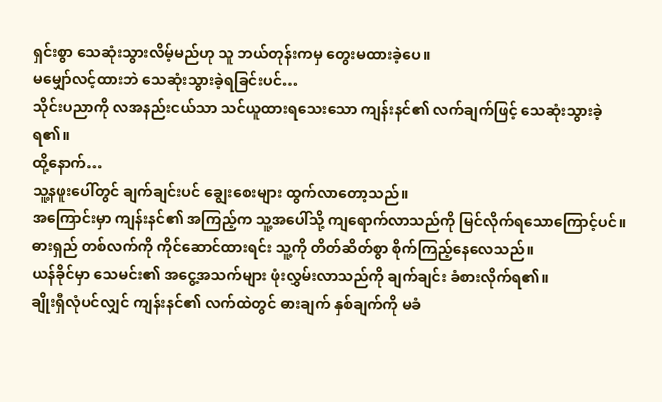ရှင်းစွာ သေဆုံးသွားလိမ့်မည်ဟု သူ ဘယ်တုန်းကမှ တွေးမထားခဲ့ပေ။
မမျှော်လင့်ထားဘဲ သေဆုံးသွားခဲ့ရခြင်းပင်…
သိုင်းပညာကို လအနည်းငယ်သာ သင်ယူထားရသေးသော ကျန်းနင်၏ လက်ချက်ဖြင့် သေဆုံးသွားခဲ့ရ၏။
ထို့နောက်…
သူ့နဖူးပေါ်တွင် ချက်ချင်းပင် ချွေးစေးများ ထွက်လာတော့သည်။
အကြောင်းမှာ ကျန်းနင်၏ အကြည့်က သူ့အပေါ်သို့ ကျရောက်လာသည်ကို မြင်လိုက်ရသောကြောင့်ပင်။
ဓားရှည် တစ်လက်ကို ကိုင်ဆောင်ထားရင်း သူ့ကို တိတ်ဆိတ်စွာ စိုက်ကြည့်နေလေသည်။
ယန်ခိုင်မှာ သေမင်း၏ အငွေ့အသက်များ ဖုံးလွှမ်းလာသည်ကို ချက်ချင်း ခံစားလိုက်ရ၏။
ချိုးရှီလုံပင်လျှင် ကျန်းနင်၏ လက်ထဲတွင် ဓားချက် နှစ်ချက်ကို မခံ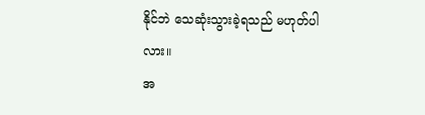နိုင်ဘဲ သေဆုံးသွားခဲ့ရသည် မဟုတ်ပါလား။
အ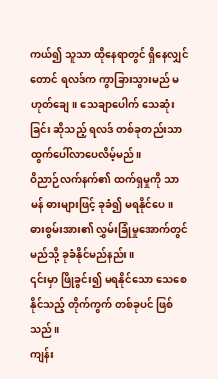ကယ်၍ သူသာ ထိုနေရာတွင် ရှိနေလျှင်တောင် ရလဒ်က ကွာခြားသွားမည် မဟုတ်ချေ။ သေချာပေါက် သေဆုံးခြင်း ဆိုသည့် ရလဒ် တစ်ခုတည်းသာ ထွက်ပေါ်လာပေလိမ့်မည်။
ဝိညာဉ်လက်နက်၏ ထက်ရှမှုကို သာမန် ဓားများဖြင့် ခုခံ၍ မရနိုင်ပေ။
ဓားစွမ်းအား၏ လွှမ်းခြုံမှုအောက်တွင် မည်သို့ ခုခံနိုင်မည်နည်း။
၎င်းမှာ ဖြိုခွင်း၍ မရနိုင်သော သေစေနိုင်သည့် တိုက်ကွက် တစ်ခုပင် ဖြစ်သည်။
ကျန်း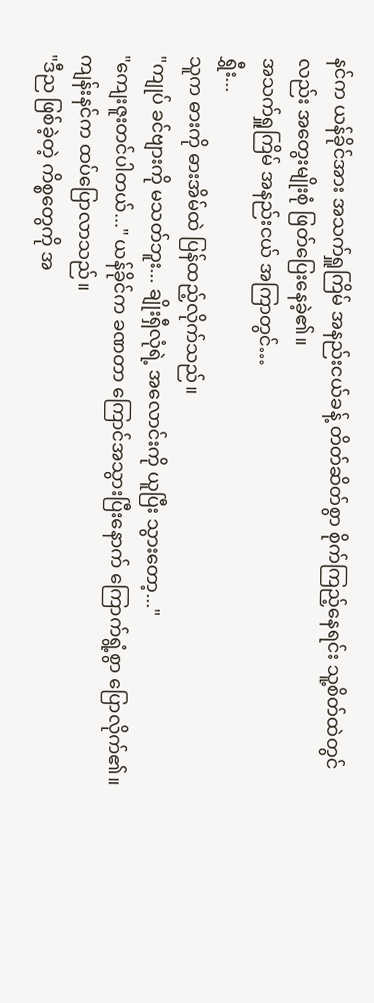နင်က ယန်ခိုင်အား အသက်ရှူကြိမ် အနည်းငယ်ခန့် တိတ်ဆိတ်စွာ စိုက်ကြည့်နေရင်း သူ့စိတ်ထဲတွင်လည်း အတွေးမျိုးစုံ ဖြတ်ပြေးနေခဲ့၏။
အသက်ရှူကြိမ် အနည်းငယ် အကြာတွင်…
ရွှီး...
သူက ဓားကို ဓားအိမ်ထဲ ပြန်ထည့်လိုက်သည်။
"ကျုပ် ခင်ဗျားကို မသတ်ဘူး... ချိုးရှီလုံရဲ့ အလောင်းကို ယူပြီး သွားတော့..."
"ကျေးဇူးတင်ပါတယ်..." ယန်ခိုင်က ခဏတာ ကြောင်အသွားပြီးနောက် ကြောက်ရွံ့စွာ ပြောလိုက်၏။
ကျန်းနင်က ထပ်ပြောလာသည်။
"ဒီည ဖြစ်ခဲ့တဲ့ ကိစ္စတွေကို အ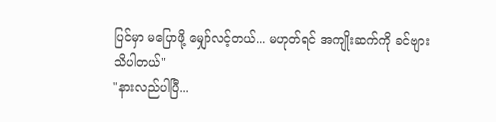ပြင်မှာ မပြောဖို့ မျှော်လင့်တယ်... မဟုတ်ရင် အကျိုးဆက်ကို ခင်ဗျား သိပါတယ်"
"နားလည်ပါပြီ...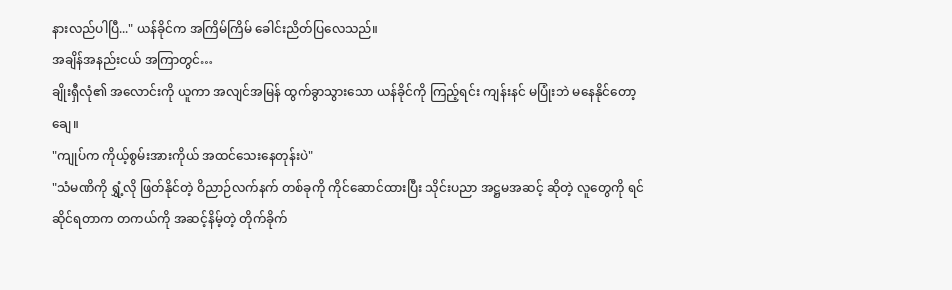နားလည်ပါပြီ..." ယန်ခိုင်က အကြိမ်ကြိမ် ခေါင်းညိတ်ပြလေသည်။
အချိန်အနည်းငယ် အကြာတွင်…
ချိုးရှီလုံ၏ အလောင်းကို ယူကာ အလျင်အမြန် ထွက်ခွာသွားသော ယန်ခိုင်ကို ကြည့်ရင်း ကျန်းနင် မပြုံးဘဲ မနေနိုင်တော့ချေ။
"ကျုပ်က ကိုယ့်စွမ်းအားကိုယ် အထင်သေးနေတုန်းပဲ"
"သံမဏိကို ရွှံ့လို ဖြတ်နိုင်တဲ့ ဝိညာဉ်လက်နက် တစ်ခုကို ကိုင်ဆောင်ထားပြီး သိုင်းပညာ အဋ္ဌမအဆင့် ဆိုတဲ့ လူတွေကို ရင်ဆိုင်ရတာက တကယ်ကို အဆင့်နိမ့်တဲ့ တိုက်ခိုက်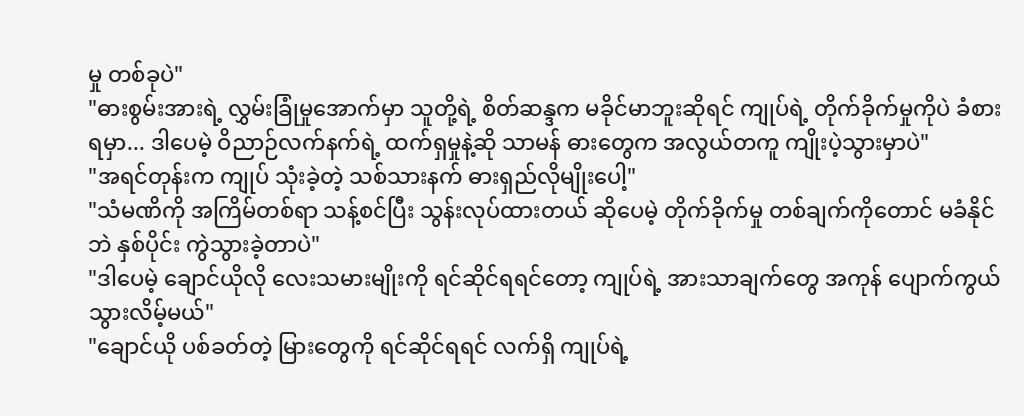မှု တစ်ခုပဲ"
"ဓားစွမ်းအားရဲ့ လွှမ်းခြုံမှုအောက်မှာ သူတို့ရဲ့ စိတ်ဆန္ဒက မခိုင်မာဘူးဆိုရင် ကျုပ်ရဲ့ တိုက်ခိုက်မှုကိုပဲ ခံစားရမှာ... ဒါပေမဲ့ ဝိညာဉ်လက်နက်ရဲ့ ထက်ရှမှုနဲ့ဆို သာမန် ဓားတွေက အလွယ်တကူ ကျိုးပဲ့သွားမှာပဲ"
"အရင်တုန်းက ကျုပ် သုံးခဲ့တဲ့ သစ်သားနက် ဓားရှည်လိုမျိုးပေါ့"
"သံမဏိကို အကြိမ်တစ်ရာ သန့်စင်ပြီး သွန်းလုပ်ထားတယ် ဆိုပေမဲ့ တိုက်ခိုက်မှု တစ်ချက်ကိုတောင် မခံနိုင်ဘဲ နှစ်ပိုင်း ကွဲသွားခဲ့တာပဲ"
"ဒါပေမဲ့ ချောင်ယိုလို လေးသမားမျိုးကို ရင်ဆိုင်ရရင်တော့ ကျုပ်ရဲ့ အားသာချက်တွေ အကုန် ပျောက်ကွယ်သွားလိမ့်မယ်"
"ချောင်ယို ပစ်ခတ်တဲ့ မြားတွေကို ရင်ဆိုင်ရရင် လက်ရှိ ကျုပ်ရဲ့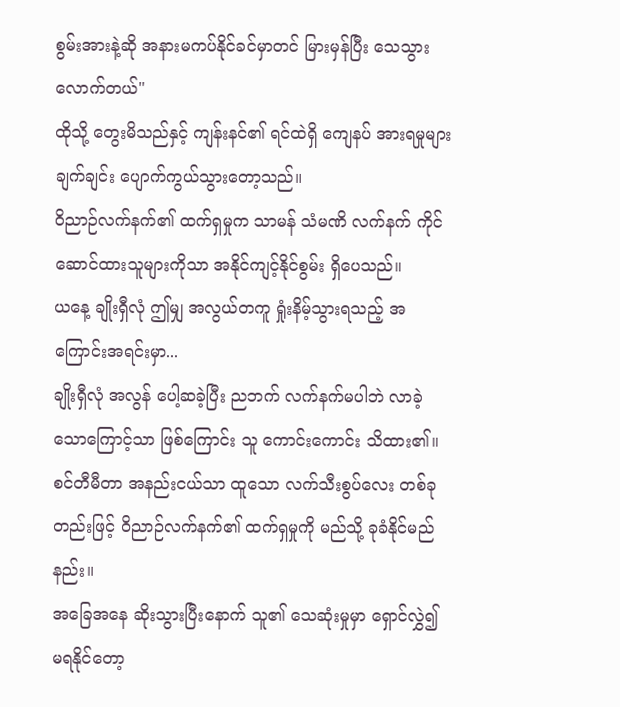စွမ်းအားနဲ့ဆို အနားမကပ်နိုင်ခင်မှာတင် မြားမှန်ပြီး သေသွားလောက်တယ်"
ထိုသို့ တွေးမိသည်နှင့် ကျန်းနင်၏ ရင်ထဲရှိ ကျေနပ် အားရမှုများ ချက်ချင်း ပျောက်ကွယ်သွားတော့သည်။
ဝိညာဉ်လက်နက်၏ ထက်ရှမှုက သာမန် သံမဏိ လက်နက် ကိုင်ဆောင်ထားသူများကိုသာ အနိုင်ကျင့်နိုင်စွမ်း ရှိပေသည်။
ယနေ့ ချိုးရှီလုံ ဤမျှ အလွယ်တကူ ရှုံးနိမ့်သွားရသည့် အကြောင်းအရင်းမှာ...
ချိုးရှီလုံ အလွန် ပေါ့ဆခဲ့ပြီး ညဘက် လက်နက်မပါဘဲ လာခဲ့သောကြောင့်သာ ဖြစ်ကြောင်း သူ ကောင်းကောင်း သိထား၏။
စင်တီမီတာ အနည်းငယ်သာ ထူသော လက်သီးစွပ်လေး တစ်ခုတည်းဖြင့် ဝိညာဉ်လက်နက်၏ ထက်ရှမှုကို မည်သို့ ခုခံနိုင်မည်နည်း။
အခြေအနေ ဆိုးသွားပြီးနောက် သူ၏ သေဆုံးမှုမှာ ရှောင်လွှဲ၍ မရနိုင်တော့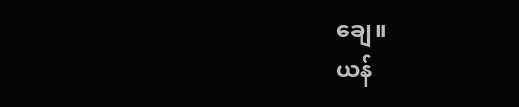ချေ။
ယန်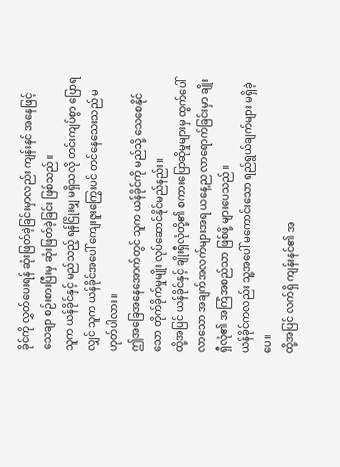ခိုင်ကို လွှတ်ပေးရန် ဆုံးဖြတ်ခဲ့ခြင်းမှာလည်း ကျန်းနင် အနေဖြင့် သေချာ စဉ်းစားပြီးမှ ဆုံးဖြတ်ခဲ့ခြင်း ဖြစ်သည်။
သူက ယန်ခိုင်နှင့် မည်သည့် ရန်ငြိုးမျှ မရှိသလို တင်းကျပ်စွာ ပြောရလျှင် သူက ယန်ခိုင်အပေါ် ကျေးဇူးကြွေးပင် တင်နေသေးသည် မဟုတ်ပါလား။
ဤအခြေအနေအောက်တွင် သူက ယန်ခိုင်ကို မည်သို့ သေစေနိုင်သော တိုက်ခိုက်မှုမျိုး လုပ်ဆောင်နိုင်မည်နည်း။
ထို့အပြင် ယန်ခိုင်နှင့် ချိုးရှီလုံတို့၏ စကားပြောဆိုမှုများမှ ထွက်ပေါ်လာသော အချက်အလက်များအရ ယနေ့ည လာရောက်ခြင်းမှာ ချိုးရှီလုံ၏ အကြံအစည်သာ ဖြစ်ဖို့ များပေသည်။
ယန်ခိုင်ကလည်း သူ့အပေါ် မကောင်းသော ရည်ရွယ်ချက်များ မရှိခဲ့ပေ။
ထို့အပြင် လက်ရှိ ကျန်းနင်၏ အ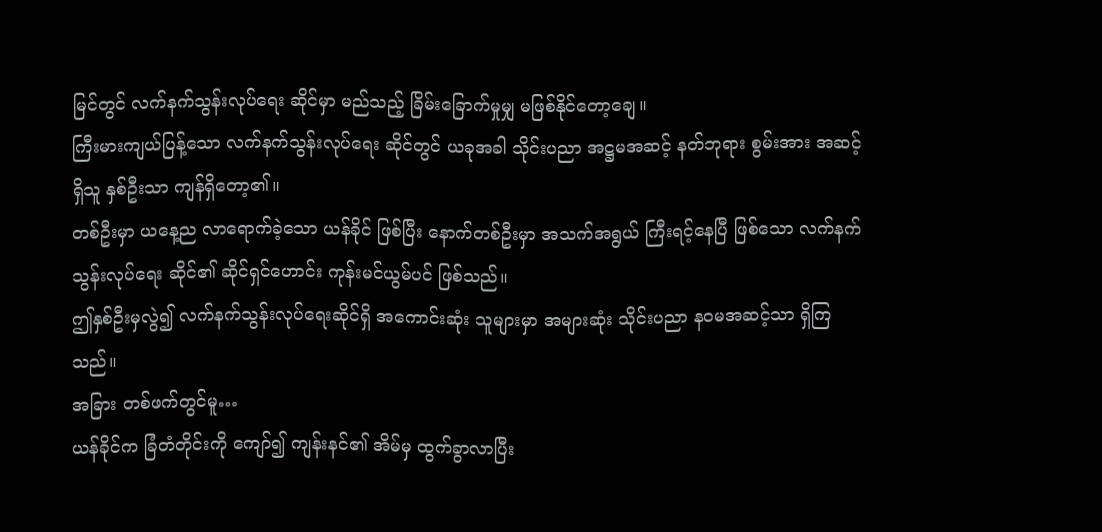မြင်တွင် လက်နက်သွန်းလုပ်ရေး ဆိုင်မှာ မည်သည့် ခြိမ်းခြောက်မှုမျှ မဖြစ်နိုင်တော့ချေ။
ကြီးမားကျယ်ပြန့်သော လက်နက်သွန်းလုပ်ရေး ဆိုင်တွင် ယခုအခါ သိုင်းပညာ အဋ္ဌမအဆင့် နတ်ဘုရား စွမ်းအား အဆင့်ရှိသူ နှစ်ဦးသာ ကျန်ရှိတော့၏။
တစ်ဦးမှာ ယနေ့ည လာရောက်ခဲ့သော ယန်ခိုင် ဖြစ်ပြီး နောက်တစ်ဦးမှာ အသက်အရွယ် ကြီးရင့်နေပြီ ဖြစ်သော လက်နက် သွန်းလုပ်ရေး ဆိုင်၏ ဆိုင်ရှင်ဟောင်း ကုန်းမင်ယွမ်ပင် ဖြစ်သည်။
ဤနှစ်ဦးမှလွဲ၍ လက်နက်သွန်းလုပ်ရေးဆိုင်ရှိ အကောင်းဆုံး သူများမှာ အများဆုံး သိုင်းပညာ နဝမအဆင့်သာ ရှိကြသည်။
အခြား တစ်ဖက်တွင်မူ…
ယန်ခိုင်က ခြံတံတိုင်းကို ကျော်၍ ကျန်းနင်၏ အိမ်မှ ထွက်ခွာလာပြီး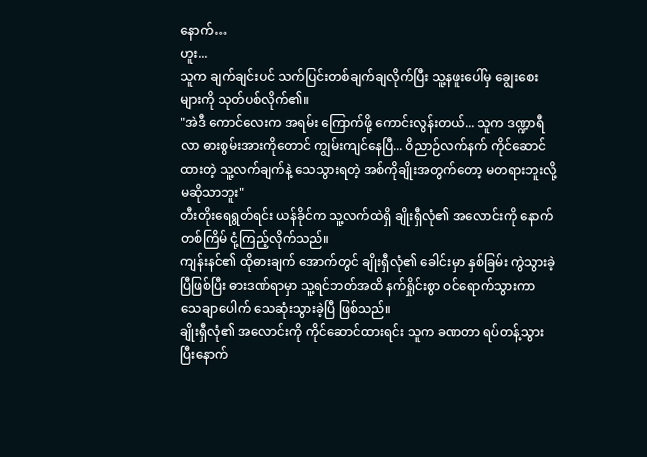နောက်…
ဟူး...
သူက ချက်ချင်းပင် သက်ပြင်းတစ်ချက်ချလိုက်ပြီး သူ့နဖူးပေါ်မှ ချွေးစေးများကို သုတ်ပစ်လိုက်၏။
"အဲဒီ ကောင်လေးက အရမ်း ကြောက်ဖို့ ကောင်းလွန်းတယ်... သူက ဒဏ္ဍာရီလာ ဓားစွမ်းအားကိုတောင် ကျွမ်းကျင်နေပြီ... ဝိညာဉ်လက်နက် ကိုင်ဆောင်ထားတဲ့ သူ့လက်ချက်နဲ့ သေသွားရတဲ့ အစ်ကိုချိုးအတွက်တော့ မတရားဘူးလို့ မဆိုသာဘူး"
တီးတိုးရေရွတ်ရင်း ယန်ခိုင်က သူ့လက်ထဲရှိ ချိုးရှီလုံ၏ အလောင်းကို နောက်တစ်ကြိမ် ငုံ့ကြည့်လိုက်သည်။
ကျန်းနင်၏ ထိုဓားချက် အောက်တွင် ချိုးရှီလုံ၏ ခေါင်းမှာ နှစ်ခြမ်း ကွဲသွားခဲ့ပြီဖြစ်ပြီး ဓားဒဏ်ရာမှာ သူ့ရင်ဘတ်အထိ နက်ရှိုင်းစွာ ဝင်ရောက်သွားကာ သေချာပေါက် သေဆုံးသွားခဲ့ပြီ ဖြစ်သည်။
ချိုးရှီလုံ၏ အလောင်းကို ကိုင်ဆောင်ထားရင်း သူက ခဏတာ ရပ်တန့်သွားပြီးနောက်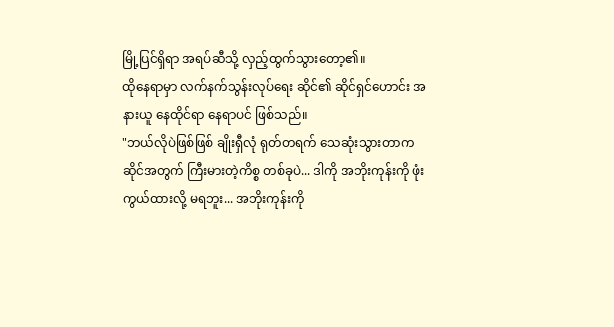မြို့ပြင်ရှိရာ အရပ်ဆီသို့ လှည့်ထွက်သွားတော့၏။
ထိုနေရာမှာ လက်နက်သွန်းလုပ်ရေး ဆိုင်၏ ဆိုင်ရှင်ဟောင်း အနားယူ နေထိုင်ရာ နေရာပင် ဖြစ်သည်။
"ဘယ်လိုပဲဖြစ်ဖြစ် ချိုးရှီလုံ ရုတ်တရက် သေဆုံးသွားတာက ဆိုင်အတွက် ကြီးမားတဲ့ကိစ္စ တစ်ခုပဲ... ဒါကို အဘိုးကုန်းကို ဖုံးကွယ်ထားလို့ မရဘူး... အဘိုးကုန်းကို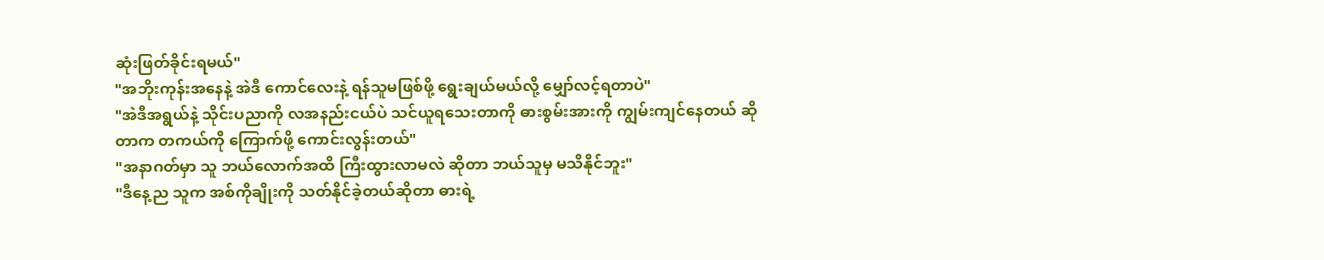ဆုံးဖြတ်ခိုင်းရမယ်"
"အဘိုးကုန်းအနေနဲ့ အဲဒီ ကောင်လေးနဲ့ ရန်သူမဖြစ်ဖို့ ရွေးချယ်မယ်လို့ မျှော်လင့်ရတာပဲ"
"အဲဒီအရွယ်နဲ့ သိုင်းပညာကို လအနည်းငယ်ပဲ သင်ယူရသေးတာကို ဓားစွမ်းအားကို ကျွမ်းကျင်နေတယ် ဆိုတာက တကယ်ကို ကြောက်ဖို့ ကောင်းလွန်းတယ်"
"အနာဂတ်မှာ သူ ဘယ်လောက်အထိ ကြီးထွားလာမလဲ ဆိုတာ ဘယ်သူမှ မသိနိုင်ဘူး"
"ဒီနေ့ည သူက အစ်ကိုချိုးကို သတ်နိုင်ခဲ့တယ်ဆိုတာ ဓားရဲ့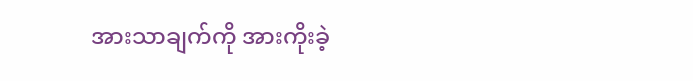အားသာချက်ကို အားကိုးခဲ့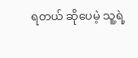ရတယ် ဆိုပေမဲ့ သူ့ရဲ့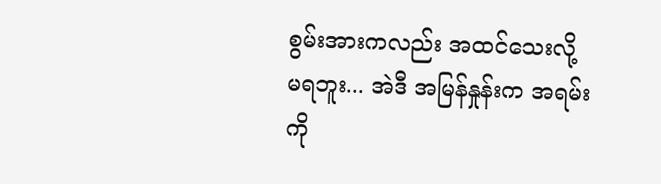စွမ်းအားကလည်း အထင်သေးလို့ မရဘူး... အဲဒီ အမြန်နှုန်းက အရမ်းကို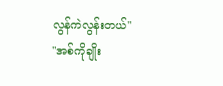လွန်ကဲလွန်းတယ်"
"အစ်ကိုချိုး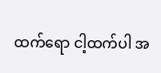ထက်ရော ငါ့ထက်ပါ အ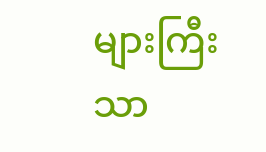များကြီး သာ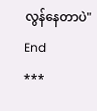လွန်နေတာပဲ"
End
***